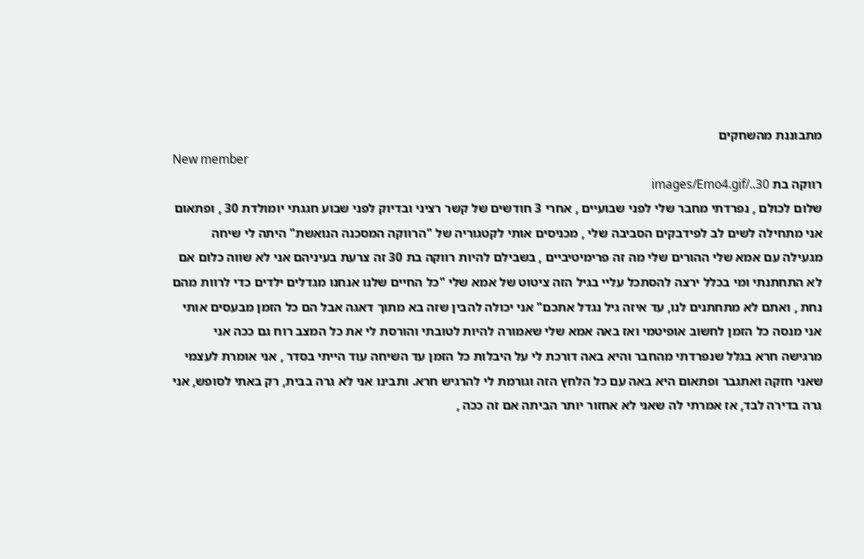מתבוננת מהשחקים
New member
רווקה בת 30../images/Emo4.gif
שלום לכולם , נפרדתי מחבר שלי לפני שבועיים , אחרי 3 חודשים של קשר רציני ובדיוק לפני שבוע חגגתי יומולדת 30 , ופתאום אני מתחילה לשים לב לפידבקים הסביבה שלי , מכניסים אותי לקטגוריה של "הרווקה המסכנה הנואשת" היתה לי שיחה מגעילה עם אמא שלי ההורים שלי מה זה פרימיטיביים , בשבילם להיות רווקה בת 30 זה צרעת בעיניהם אני לא שווה כלום אם לא התחתנתי ומי בכלל ירצה להסתכל עליי בגיל הזה ציטוט של אמא שלי "כל החיים שלנו אנחנו מגדלים ילדים כדי לרוות מהם נחת , ואתם לא מתחתנים לנו, עד איזה גיל נגדל אתכם" אני יכולה להבין שזה בא מתוך דאגה אבל הם כל הזמן מבעסים אותי אני מנסה כל הזמן לחשוב אופיטמי ואז באה אמא שלי שאמורה להיות לטובתי והורסת לי את כל המצב רוח גם ככה אני מרגישה חרא בגלל שנפרדתי מהחבר והיא באה דורכת לי על היבלות כל הזמן עד השיחה עוד הייתי בסדר , אני אומרת לעצמי שאני חזקה ואתגבר ופתאום היא באה עם כל הלחץ הזה וגורמת לי להרגיש חרא. ותבינו אני לא גרה בבית, רק באתי לסופש, אני גרה בדירה לבד, אז אמרתי לה שאני לא אחזור יותר הביתה אם זה ככה ,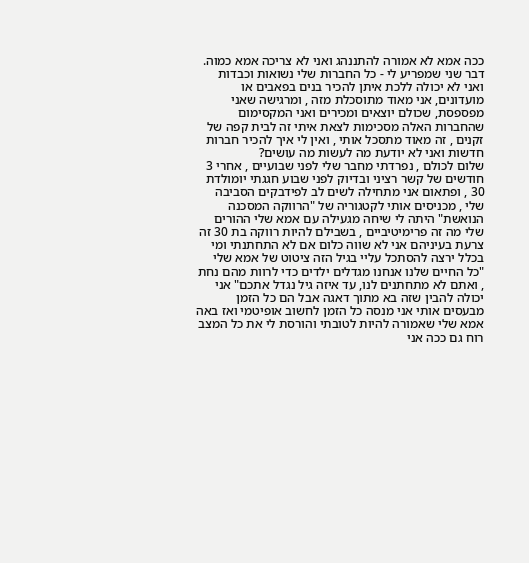ככה אמא לא אמורה להתננהג ואני לא צריכה אמא כמוה. דבר שני שמפריע לי - כל החברות שלי נשואות וכבדות ואני לא יכולה ללכת איתן להכיר בנים בפאבים או מועדונים, אני מאוד מתוסכלת מזה , ומרגישה שאני מפספסת, שכולם יוצאים ומכירים ואני המקסימום שהחברות האלה מסכימות לצאת איתי זה לבית קפה של זקנים , זה מאוד מתסכל אותי , ואין לי איך להכיר חברות חדשות ואני לא יודעת מה לעשות מה עושים?
שלום לכולם , נפרדתי מחבר שלי לפני שבועיים , אחרי 3 חודשים של קשר רציני ובדיוק לפני שבוע חגגתי יומולדת 30 , ופתאום אני מתחילה לשים לב לפידבקים הסביבה שלי , מכניסים אותי לקטגוריה של "הרווקה המסכנה הנואשת" היתה לי שיחה מגעילה עם אמא שלי ההורים שלי מה זה פרימיטיביים , בשבילם להיות רווקה בת 30 זה צרעת בעיניהם אני לא שווה כלום אם לא התחתנתי ומי בכלל ירצה להסתכל עליי בגיל הזה ציטוט של אמא שלי "כל החיים שלנו אנחנו מגדלים ילדים כדי לרוות מהם נחת , ואתם לא מתחתנים לנו, עד איזה גיל נגדל אתכם" אני יכולה להבין שזה בא מתוך דאגה אבל הם כל הזמן מבעסים אותי אני מנסה כל הזמן לחשוב אופיטמי ואז באה אמא שלי שאמורה להיות לטובתי והורסת לי את כל המצב רוח גם ככה אני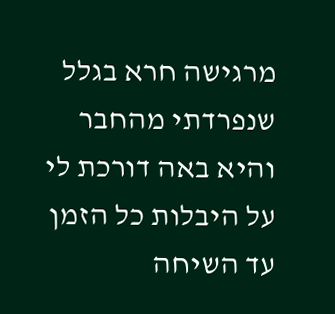מרגישה חרא בגלל שנפרדתי מהחבר והיא באה דורכת לי על היבלות כל הזמן עד השיחה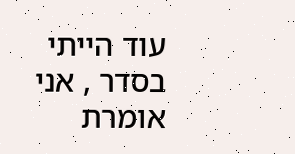עוד הייתי בסדר , אני אומרת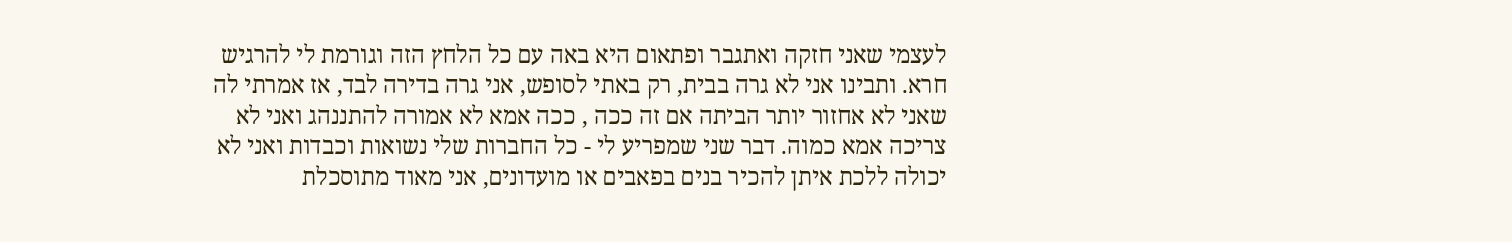לעצמי שאני חזקה ואתגבר ופתאום היא באה עם כל הלחץ הזה וגורמת לי להרגיש חרא. ותבינו אני לא גרה בבית, רק באתי לסופש, אני גרה בדירה לבד, אז אמרתי לה שאני לא אחזור יותר הביתה אם זה ככה , ככה אמא לא אמורה להתננהג ואני לא צריכה אמא כמוה. דבר שני שמפריע לי - כל החברות שלי נשואות וכבדות ואני לא יכולה ללכת איתן להכיר בנים בפאבים או מועדונים, אני מאוד מתוסכלת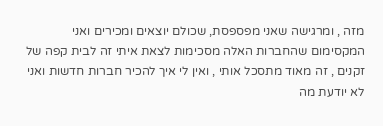מזה , ומרגישה שאני מפספסת, שכולם יוצאים ומכירים ואני המקסימום שהחברות האלה מסכימות לצאת איתי זה לבית קפה של זקנים , זה מאוד מתסכל אותי , ואין לי איך להכיר חברות חדשות ואני לא יודעת מה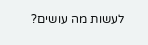לעשות מה עושים?